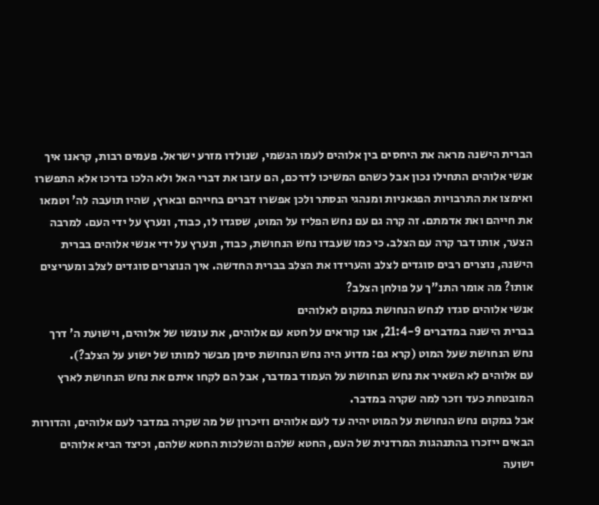הברית הישנה מראה את היחסים בין אלוהים לעמו הגשמי, שנולדו מזרע ישראל. פעמים רבות, קראנו איך אנשי אלוהים התחילו נכון אבל כשהם המשיכו לדרכם, הם עזבו את דברי האל ולא הלכו בדרכו אלא התפשרו ואימצו את התרבויות הפגאניות ומנהגי הנסתר ולכן אפשרו דברים בחייהם ובארץ, שהיו תועבה לה' וטמאו את חייהם ואת אדמתם. זה קרה גם עם נחש הפליז על המוט, שסגדו לו, כבוד, ונערץ על ידי העם. למרבה הצער, אותו דבר קרה עם הצלב. כי כמו שעבדו נחש הנחושת, כבוד, ונערץ על ידי אנשי אלוהים בברית הישנה, נוצרים רבים סוגדים לצלב והערידו את הצלב בברית החדשה. איך הנוצרים סוגדים לצלב ומעריצים אותו? מה אומר התנ"ך על פולחן הצלב?
אנשי אלוהים סגדו לנחש הנחושת במקום לאלוהים
בברית הישנה במדברים 21:4-9, אנו קוראים על חטא עם אלוהים, את עונשו של אלוהים, וישועת ה' דרך נחש הנחושת שעל המוט (קרא גם: מדוע היה נחש הנחושת סימן מבשר למותו של ישוע על הצלב?).
עם אלוהים לא השאיר את נחש הנחושת על העמוד במדבר, אבל הם לקחו איתם את נחש הנחושת לארץ המובטחת כעד וזכר למה שקרה במדבר.
אבל במקום נחש הנחושת על המוט יהיה עד לעם אלוהים וזיכרון של מה שקרה במדבר לעם אלוהים, והדורות הבאים ייזכרו בהתנהגות המרדנית של העם, החטא שלהם והשלכות החטא שלהם, וכיצד הביא אלוהים ישועה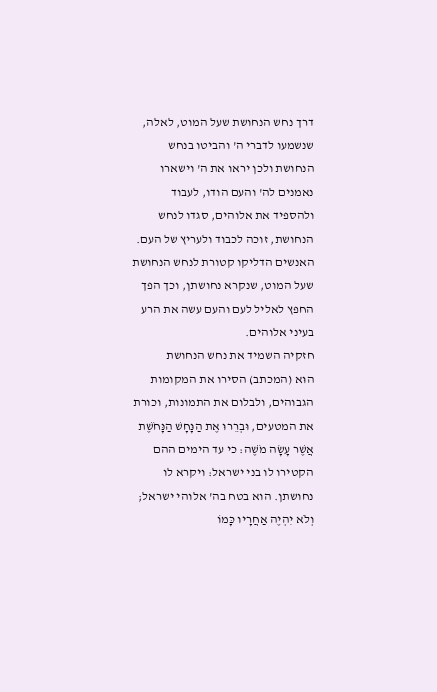דרך נחש הנחושת שעל המוט, לאלה, שנשמעו לדברי ה' והביטו בנחש הנחושת ולכן יראו את ה' וישארו נאמנים לה' והעם הודו, לעבוד ולהספיד את אלוהים, סגדו לנחש הנחושת, זוכה לכבוד ולעריץ של העם.
האנשים הדליקו קטורת לנחש הנחושת שעל המוט, שנקרא נחושתן, וכך הפך החפץ לאליל לעם והעם עשה את הרע בעיני אלוהים.
חזקיה השמיד את נחש הנחושת
הוּא (המכתב) הסירו את המקומות הגבוהים, ולבלום את התמונות, וכורת את המטעים, וּבְרֵרוּ אֶת הַנָּחָשׁ הַנָּחֹשֶׁת אֲשֶׁר עָשָׂה מֹשֶׁה: כי עד הימים ההם הקטירו לו בני ישראל: ויקרא לו נחושתן. הוא בטח בה' אלוהי ישראל; וְלֹא יִהְיֶה אַחֲרָיו כָּמוֹ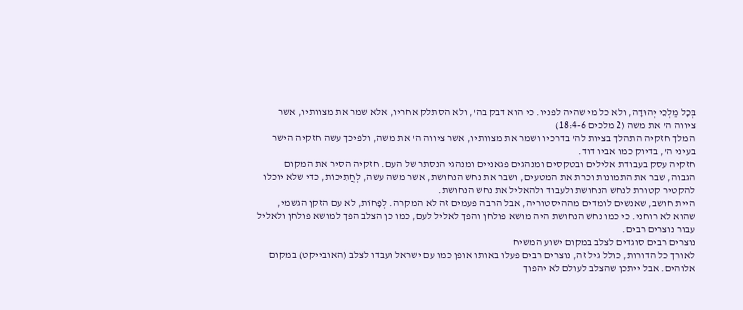בְּכָל מַלְכֵי יְהוּדָה, ולא כל מי שהיה לפניו. כי הוא דבק בה', ולא הסתלק אחריו, אלא שמר את מצוותיו, אשר ציווה ה' את משה (2 מלכים 18:4-6)
המלך חזקיה התהלך בציות לה' בדרכיו ושמר את מצוותיו, אשר ציווה ה' את משה, ולפיכך עשה חזקיה הישר בעיני ה', בדיוק כמו אביו דוד.
חזקיה עסק בעבודת אלילים ובטקסים ומנהגים פגאניים ומנהגי הנסתר של העם. חזקיה הסיר את המקום הגבוה, שבר את התמונות וכרת את המטעים, ושבר את נחש הנחושת, אשר משה עשה, לְחֲתִיכוֹת, כדי שלא יוכלו להקטיר קטורת לנחש הנחושת ולעבוד ולהאליל את נחש הנחושת.
היית חושב, שאנשים לומדים מההיסטוריה, אבל הרבה פעמים זה לא המקרה. לְפָחוֹת, לא עם הזקן הגשמי, שהוא לא רוחני. כי כמו נחש הנחושת היה מושא פולחן והפך לאליל לעם, כמו כן הצלב הפך למושא פולחן ולאליל עבור נוצרים רבים.
נוצרים רבים סוגדים לצלב במקום ישוע המשיח
לאורך כל הדורות, כולל גיל זה, נוצרים רבים פעלו באותו אופן כמו עם ישראל ועבדו לצלב (האובייקט) במקום אלוהים. אבל ייתכן שהצלב לעולם לא יהפוך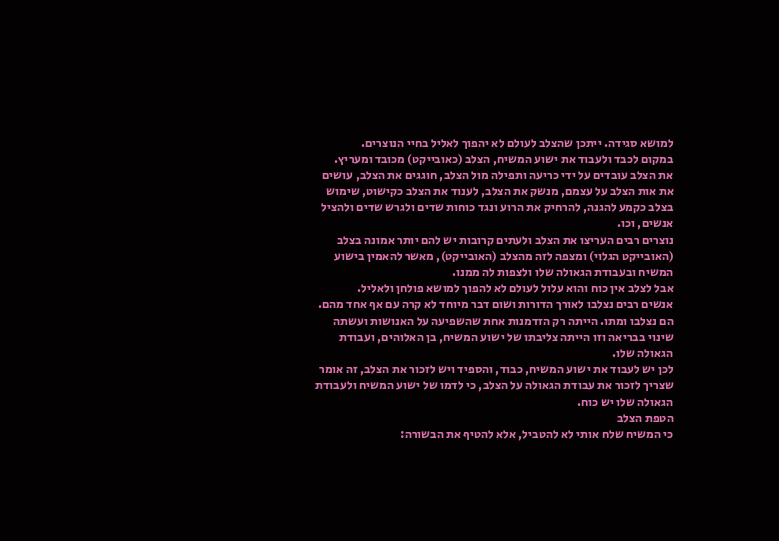למושא סגידה. ייתכן שהצלב לעולם לא יהפוך לאליל בחיי הנוצרים.
במקום לכבד ולעבוד את ישוע המשיח, הצלב (כאובייקט) מכובד ומעריץ.
את הצלב עובדים על ידי כריעה ותפילה מול הצלב, חוגגים את הצלב, עושים את אות הצלב על עצמם, מנשק את הצלב, לענוד את הצלב כקישוט, שימוש בצלב כקמע להגנה, להרחיק את הרוע ונגד כוחות שדים ולגרש שדים ולהציל אנשים, וכו.
נוצרים רבים העריצו את הצלב ולעתים קרובות יש להם יותר אמונה בצלב (האובייקט הגלוי) ומצפה לזה מהצלב (האובייקט), מאשר להאמין בישוע המשיח ובעבודת הגאולה שלו ולצפות לה ממנו.
אבל לצלב אין כוח והוא עלול לעולם לא להפוך למושא פולחן ולאליל.
אנשים רבים נצלבו לאורך הדורות ושום דבר מיוחד לא קרה עם אף אחד מהם. הם נצלבו ומתו. הייתה רק הזדמנות אחת שהשפיעה על האנושות ועשתה שינוי בבריאה וזו הייתה צליבתו של ישוע המשיח, בן האלוהים, ועבודת הגאולה שלו.
לכן יש לעבוד את ישוע המשיח, כבוד, והספיד ויש לזכור את הצלב, זה אומר שצריך לזכור את עבודת הגאולה על הצלב, כי לדמו של ישוע המשיח ולעבודת הגאולה שלו יש כוח.
הטפת הצלב
כי המשיח שלח אותי לא להטביל, אלא להטיף את הבשורה: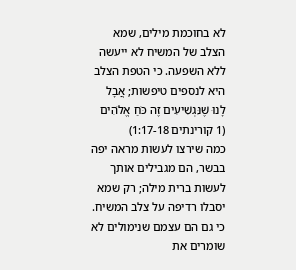לא בחוכמת מילים, שמא הצלב של המשיח לא ייעשה ללא השפעה. כי הטפת הצלב היא לנספים טיפשות; אֲבָל לָנוּ שֶׁנִּגְשִׁיעִים זֶה כֹּחַ אֱלֹהִים (1 קורינתים 1:17-18)
כמה שירצו לעשות מראה יפה בבשר, הם מגבילים אותך לעשות ברית מילה; רק שמא יסבלו רדיפה על צלב המשיח. כי גם הם עצמם שנימולים לא שומרים את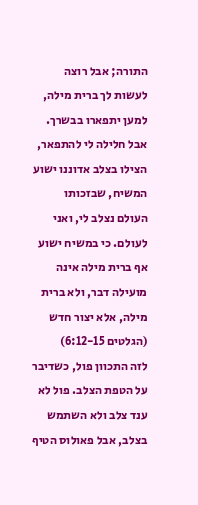התורה; אבל רוצה לעשות לך ברית מילה, למען יתפארו בבשרך. אבל חלילה לי להתפאר, הצילו בצלב אדוננו ישוע המשיח, שבזכותו העולם נצלב לי, ואני לעולם. כי במשיח ישוע אף ברית מילה אינה מועילה דבר, ולא ברית מילה, אלא יצור חדש (הגלטים 6:12-15)
לזה התכוון פול, כשדיבר על הטפת הצלב. פול לא ענד צלב ולא השתמש בצלב, אבל פאולוס הטיף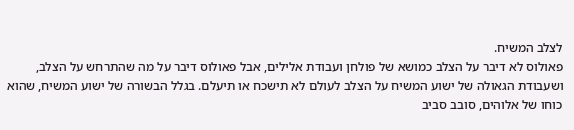לצלב המשיח.
פאולוס לא דיבר על הצלב כמושא של פולחן ועבודת אלילים, אבל פאולוס דיבר על מה שהתרחש על הצלב, ושעבודת הגאולה של ישוע המשיח על הצלב לעולם לא תישכח או תיעלם. בגלל הבשורה של ישוע המשיח, שהוא כוחו של אלוהים, סובב סביב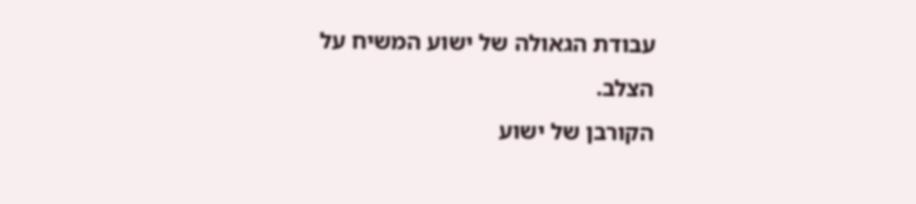עבודת הגאולה של ישוע המשיח על הצלב.
הקורבן של ישוע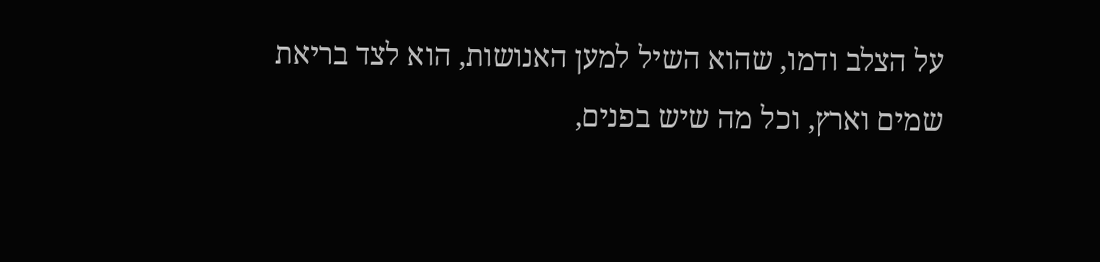על הצלב ודמו, שהוא השיל למען האנושות, הוא לצד בריאת שמים וארץ, וכל מה שיש בפנים,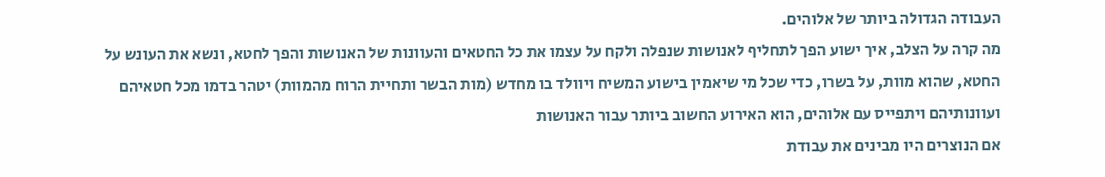העבודה הגדולה ביותר של אלוהים.
מה קרה על הצלב, איך ישוע הפך לתחליף לאנושות שנפלה ולקח על עצמו את כל החטאים והעוונות של האנושות והפך לחטא, ונשא את העונש על החטא, שהוא מוות, על בשרו, כדי שכל מי שיאמין בישוע המשיח ויוולד בו מחדש (מות הבשר ותחיית הרוח מהמוות) יטהר בדמו מכל חטאיהם ועוונותיהם ויתפייס עם אלוהים, הוא האירוע החשוב ביותר עבור האנושות
אם הנוצרים היו מבינים את עבודת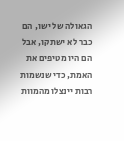הגאולה של ישו, הם כבר לא ישתקו, אבל הם היו מטיפים את האמת, כדי שנשמות רבות יינצלו מהמוות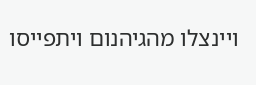ויינצלו מהגיהנום ויתפייסו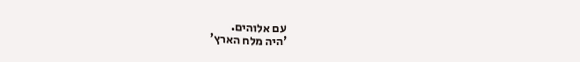עם אלוהים.
'היה מלח הארץ’